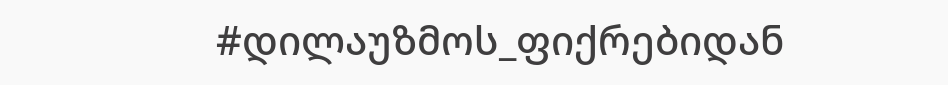#დილაუზმოს_ფიქრებიდან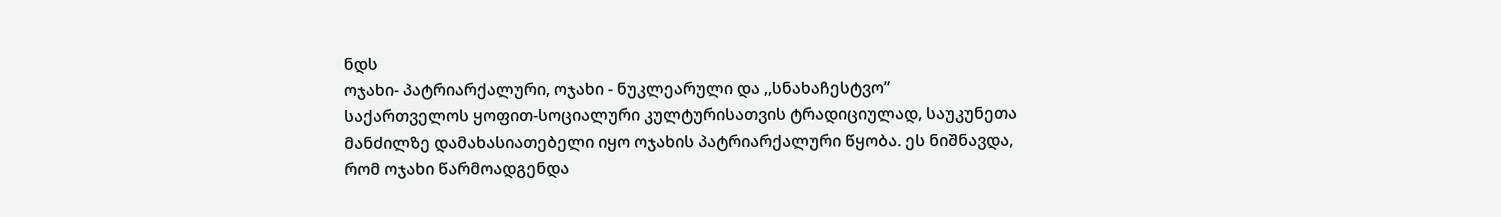ნდს
ოჯახი- პატრიარქალური, ოჯახი - ნუკლეარული და ,,სნახაჩესტვო”
საქართველოს ყოფით-სოციალური კულტურისათვის ტრადიციულად, საუკუნეთა მანძილზე დამახასიათებელი იყო ოჯახის პატრიარქალური წყობა. ეს ნიშნავდა, რომ ოჯახი წარმოადგენდა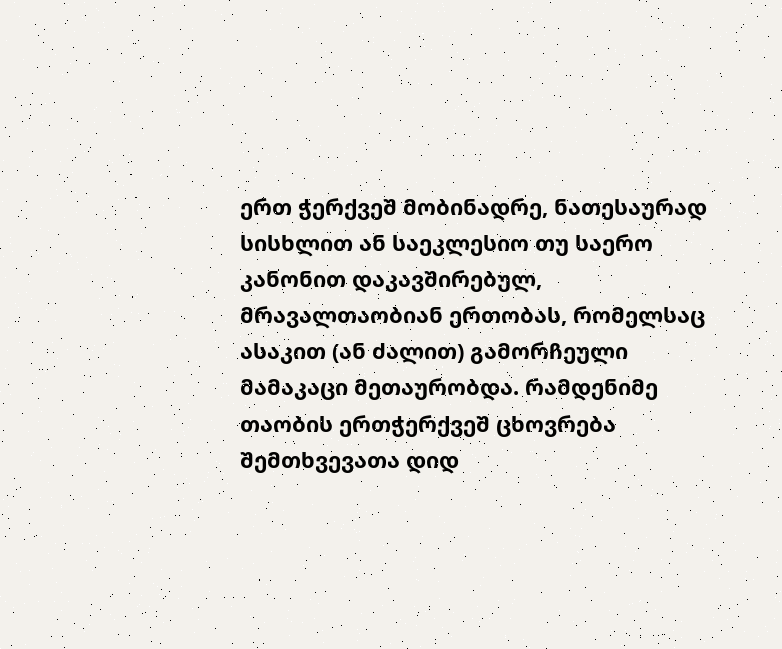ერთ ჭერქვეშ მობინადრე, ნათესაურად სისხლით ან საეკლესიო თუ საერო კანონით დაკავშირებულ, მრავალთაობიან ერთობას, რომელსაც ასაკით (ან ძალით) გამორჩეული მამაკაცი მეთაურობდა. რამდენიმე თაობის ერთჭერქვეშ ცხოვრება შემთხვევათა დიდ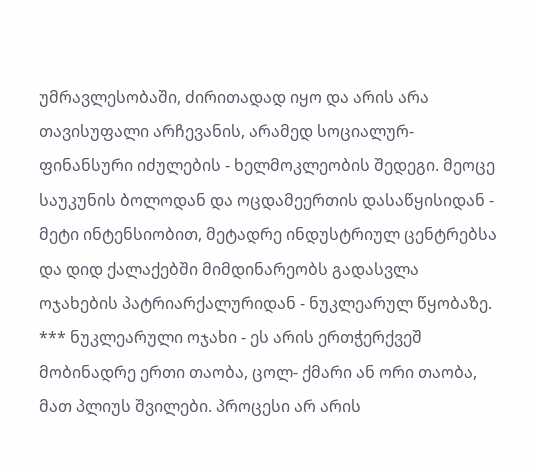უმრავლესობაში, ძირითადად იყო და არის არა თავისუფალი არჩევანის, არამედ სოციალურ- ფინანსური იძულების - ხელმოკლეობის შედეგი. მეოცე საუკუნის ბოლოდან და ოცდამეერთის დასაწყისიდან - მეტი ინტენსიობით, მეტადრე ინდუსტრიულ ცენტრებსა და დიდ ქალაქებში მიმდინარეობს გადასვლა ოჯახების პატრიარქალურიდან - ნუკლეარულ წყობაზე.
*** ნუკლეარული ოჯახი - ეს არის ერთჭერქვეშ მობინადრე ერთი თაობა, ცოლ- ქმარი ან ორი თაობა, მათ პლიუს შვილები. პროცესი არ არის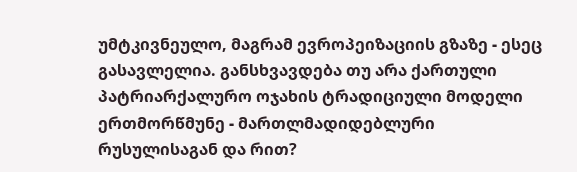უმტკივნეულო, მაგრამ ევროპეიზაციის გზაზე - ესეც გასავლელია. განსხვავდება თუ არა ქართული პატრიარქალურო ოჯახის ტრადიციული მოდელი ერთმორწმუნე - მართლმადიდებლური რუსულისაგან და რით?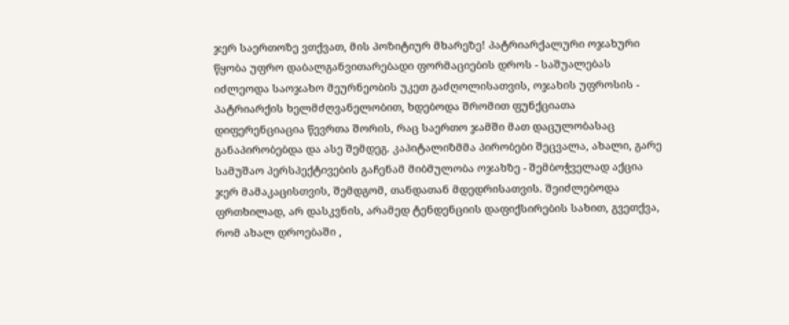ჯერ საერთოზე ვთქვათ, მის პოზიტიურ მხარეზე! პატრიარქალური ოჯახური წყობა უფრო დაბალგანვითარებადი ფორმაციების დროს - საშუალებას იძლეოდა საოჯახო მეურნეობის უკეთ გაძღოლისათვის, ოჯახის უფროსის - პატრიარქის ხელმძღვანელობით, ხდებოდა შრომით ფუნქციათა დიფერენციაცია წევრთა შორის, რაც საერთო ჯამში მათ დაცულობასაც განაპირობებდა და ასე შემდეგ. კაპიტალიზმმა პირობები შეცვალა, ახალი, გარე სამუშაო პერსპექტივების გაჩენამ მიბმულობა ოჯახზე - შემბოჭველად აქცია ჯერ მამაკაცისთვის, შემდგომ, თანდათან მდედრისათვის. შეიძლებოდა ფრთხილად, არ დასკვნის, არამედ ტენდენციის დაფიქსირების სახით, გვეთქვა, რომ ახალ დროებაში ,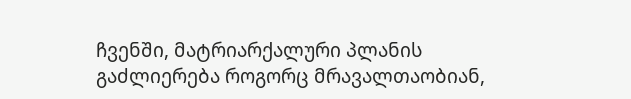ჩვენში, მატრიარქალური პლანის გაძლიერება როგორც მრავალთაობიან,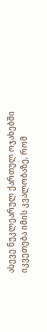ასევე ნუკლეარულ ქართულ ოჯახებში იკვეთება იმის კვალობაზე, რომ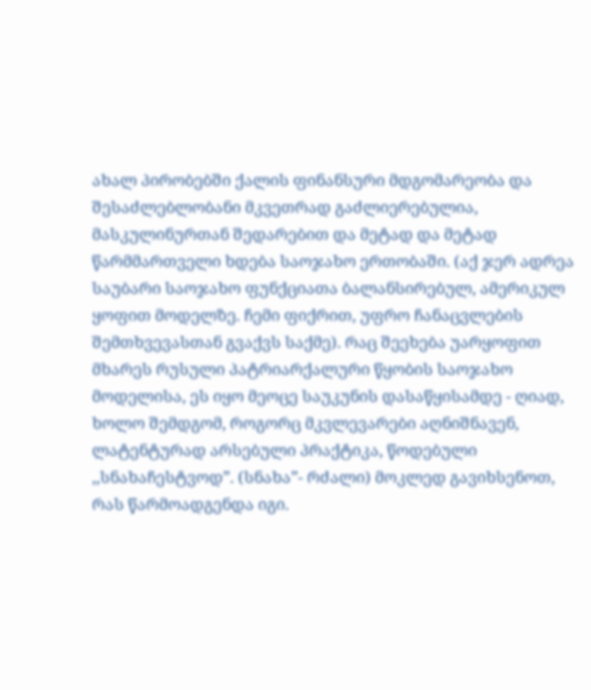ახალ პირობებში ქალის ფინანსური მდგომარეობა და შესაძლებლობანი მკვეთრად გაძლიერებულია, მასკულინურთან შედარებით და მეტად და მეტად წარმმართველი ხდება საოჯახო ერთობაში. (აქ ჯერ ადრეა საუბარი საოჯახო ფუნქციათა ბალანსირებულ, ამერიკულ ყოფით მოდელზე. ჩემი ფიქრით, უფრო ჩანაცვლების შემთხვევასთან გვაქვს საქმე). რაც შეეხება უარყოფით მხარეს რუსული პატრიარქალური წყობის საოჯახო მოდელისა, ეს იყო მეოცე საუკუნის დასაწყისამდე - ღიად, ხოლო შემდგომ, როგორც მკვლევარები აღნიშნავენ, ლატენტურად არსებული პრაქტიკა, წოდებული ,,სნახაჩესტვოდ”. (სნახა”- რძალი) მოკლედ გავიხსენოთ, რას წარმოადგენდა იგი.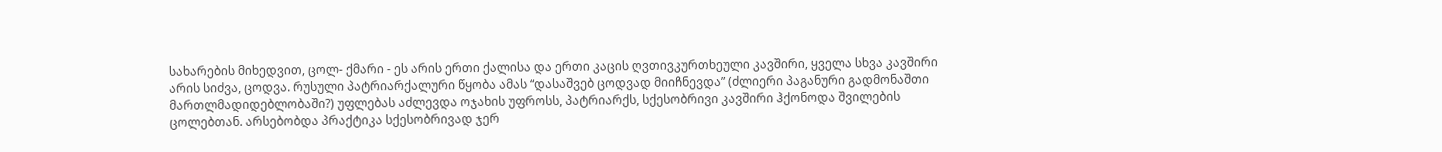სახარების მიხედვით, ცოლ- ქმარი - ეს არის ერთი ქალისა და ერთი კაცის ღვთივკურთხეული კავშირი, ყველა სხვა კავშირი არის სიძვა, ცოდვა. რუსული პატრიარქალური წყობა ამას “დასაშვებ ცოდვად მიიჩნევდა” (ძლიერი პაგანური გადმონაშთი მართლმადიდებლობაში?) უფლებას აძლევდა ოჯახის უფროსს, პატრიარქს, სქესობრივი კავშირი ჰქონოდა შვილების ცოლებთან. არსებობდა პრაქტიკა სქესობრივად ჯერ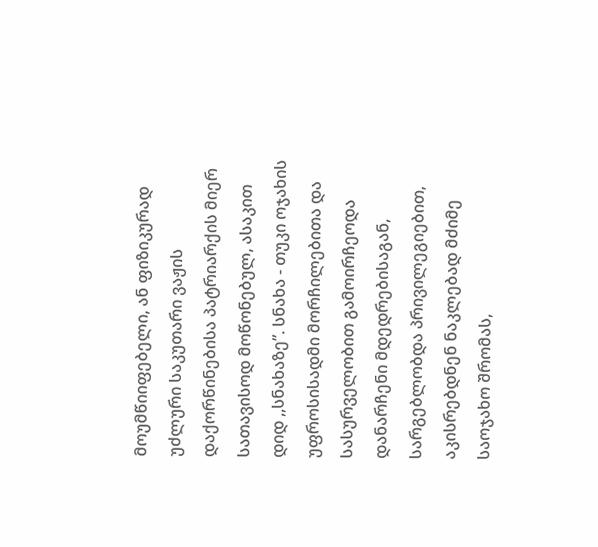მოუმწიიფებელი, ან ფიზიკურად უძლური საკუთარი ვაჟის დაქორწინებისა პატრიარქის მიერ სათავისოდ მოწონებულ, ასაკით დიდ ,,სნახაზე”. სნახა - თუკი ოჯახის უფროსისადმი მორჩილებითა და სასურველობით გამოირჩეოდა დანარჩენი მდედრებისაგან, სარგებლობდა პრივილეგიებით, აკისრებდნენ ნაკლებად მძიმე საოჯახო შრომას,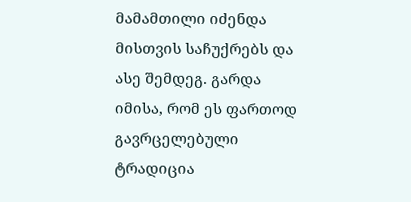მამამთილი იძენდა მისთვის საჩუქრებს და ასე შემდეგ. გარდა იმისა, რომ ეს ფართოდ გავრცელებული ტრადიცია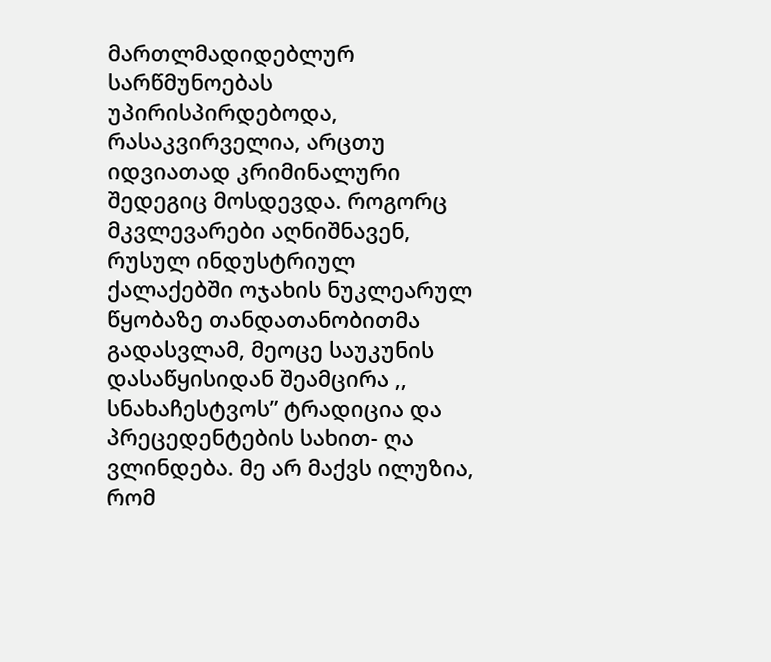მართლმადიდებლურ სარწმუნოებას უპირისპირდებოდა, რასაკვირველია, არცთუ იდვიათად კრიმინალური შედეგიც მოსდევდა. როგორც მკვლევარები აღნიშნავენ, რუსულ ინდუსტრიულ ქალაქებში ოჯახის ნუკლეარულ წყობაზე თანდათანობითმა გადასვლამ, მეოცე საუკუნის დასაწყისიდან შეამცირა ,, სნახაჩესტვოს” ტრადიცია და პრეცედენტების სახით- ღა ვლინდება. მე არ მაქვს ილუზია, რომ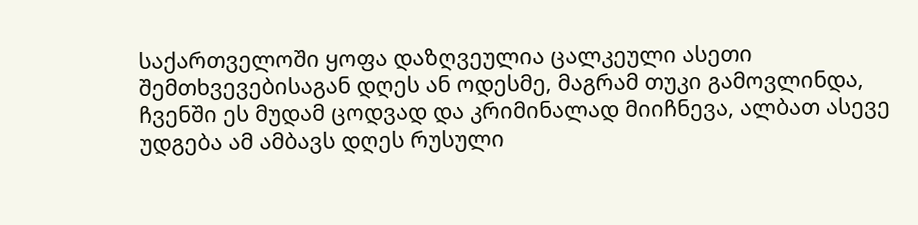საქართველოში ყოფა დაზღვეულია ცალკეული ასეთი შემთხვევებისაგან დღეს ან ოდესმე, მაგრამ თუკი გამოვლინდა, ჩვენში ეს მუდამ ცოდვად და კრიმინალად მიიჩნევა, ალბათ ასევე უდგება ამ ამბავს დღეს რუსული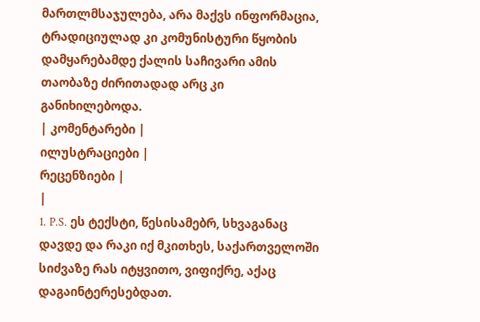მართლმსაჯულება, არა მაქვს ინფორმაცია, ტრადიციულად კი კომუნისტური წყობის დამყარებამდე ქალის საჩივარი ამის თაობაზე ძირითადად არც კი განიხილებოდა.
| კომენტარები |
ილუსტრაციები |
რეცენზიები |
|
1. P.S. ეს ტექსტი, წესისამებრ, სხვაგანაც დავდე და რაკი იქ მკითხეს, საქართველოში სიძვაზე რას იტყვითო, ვიფიქრე, აქაც დაგაინტერესებდათ.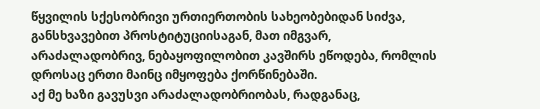წყვილის სქესობრივი ურთიერთობის სახეობებიდან სიძვა, განსხვავებით პროსტიტუციისაგან, მათ იმგვარ, არაძალადობრივ, ნებაყოფილობით კავშირს ეწოდება, რომლის დროსაც ერთი მაინც იმყოფება ქორწინებაში.
აქ მე ხაზი გავუსვი არაძალადობრიობას, რადგანაც,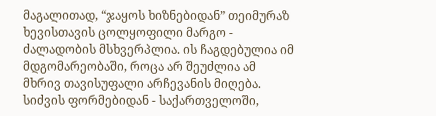მაგალითად, “ჯაყოს ხიზნებიდან” თეიმურაზ ხევისთავის ცოლყოფილი მარგო - ძალადობის მსხვერპლია. ის ჩაგდებულია იმ მდგომარეობაში, როცა არ შეუძლია ამ მხრივ თავისუფალი არჩევანის მიღება. სიძვის ფორმებიდან - საქართველოში,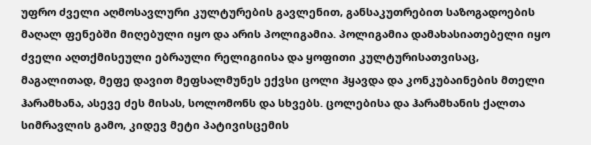უფრო ძველი აღმოსავლური კულტურების გავლენით, განსაკუთრებით საზოგადოების მაღალ ფენებში მიღებული იყო და არის პოლიგამია. პოლიგამია დამახასიათებელი იყო ძველი აღთქმისეული ებრაული რელიგიისა და ყოფითი კულტურისათვისაც, მაგალითად, მეფე დავით მეფსალმუნეს ექვსი ცოლი ჰყავდა და კონკუბაინების მთელი ჰარამხანა, ასევე ძეს მისას, სოლომონს და სხვებს. ცოლებისა და ჰარამხანის ქალთა სიმრავლის გამო, კიდევ მეტი პატივისცემის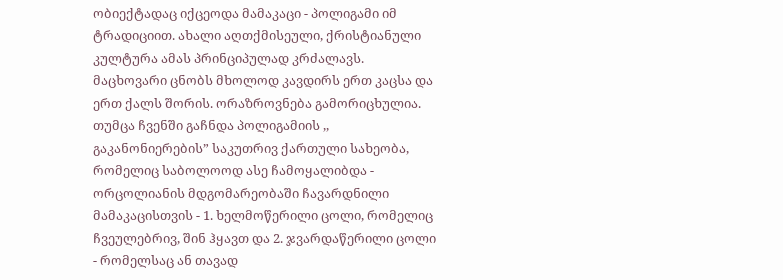ობიექტადაც იქცეოდა მამაკაცი - პოლიგამი იმ ტრადიციით. ახალი აღთქმისეული, ქრისტიანული კულტურა ამას პრინციპულად კრძალავს. მაცხოვარი ცნობს მხოლოდ კავდირს ერთ კაცსა და ერთ ქალს შორის. ორაზროვნება გამორიცხულია. თუმცა ჩვენში გაჩნდა პოლიგამიის ,, გაკანონიერების” საკუთრივ ქართული სახეობა, რომელიც საბოლოოდ ასე ჩამოყალიბდა - ორცოლიანის მდგომარეობაში ჩავარდნილი მამაკაცისთვის - 1. ხელმოწერილი ცოლი, რომელიც ჩვეულებრივ, შინ ჰყავთ და 2. ჯვარდაწერილი ცოლი - რომელსაც ან თავად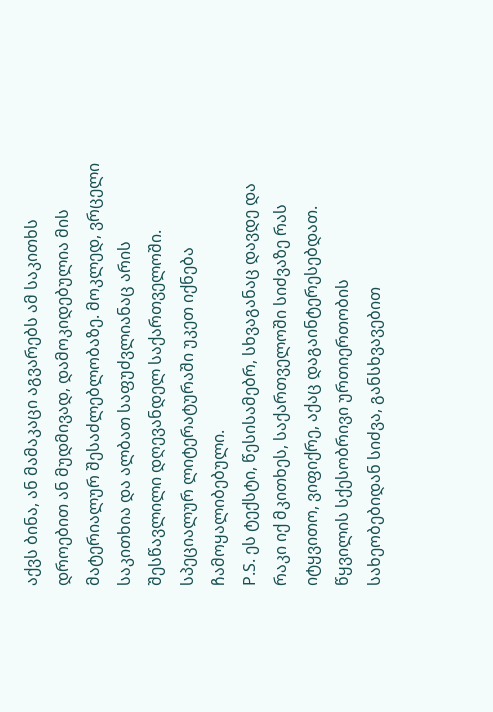აქვს ბინა, ან მამაკაცი აგვარებს ამ საკითხს დროებით ან მუდმივად, დამოკიდებულია მის მატერიალურ შესაძლებლობაზე. მოკლედ, ვრცელი საკითხია და ალბათ საფუძვლიანაც არის შესწავლილი დღევანდელ საქართველოში. სპეციალურ ლიტერატურაში უკეთ იქნება ჩამოყალიბებული.
P.S. ეს ტექსტი, წესისამებრ, სხვაგანაც დავდე და რაკი იქ მკითხეს, საქართველოში სიძვაზე რას იტყვითო, ვიფიქრე, აქაც დაგაინტერესებდათ.
წყვილის სქესობრივი ურთიერთობის სახეობებიდან სიძვა, განსხვავებით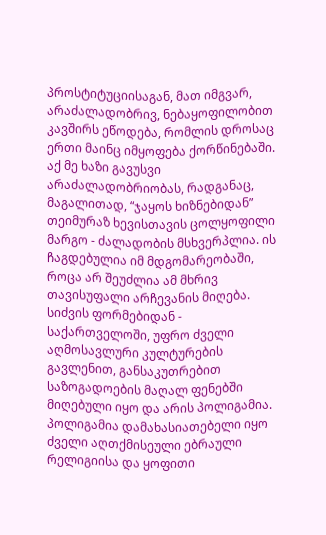პროსტიტუციისაგან, მათ იმგვარ, არაძალადობრივ, ნებაყოფილობით კავშირს ეწოდება, რომლის დროსაც ერთი მაინც იმყოფება ქორწინებაში.
აქ მე ხაზი გავუსვი არაძალადობრიობას, რადგანაც, მაგალითად, “ჯაყოს ხიზნებიდან” თეიმურაზ ხევისთავის ცოლყოფილი მარგო - ძალადობის მსხვერპლია. ის ჩაგდებულია იმ მდგომარეობაში, როცა არ შეუძლია ამ მხრივ თავისუფალი არჩევანის მიღება. სიძვის ფორმებიდან - საქართველოში, უფრო ძველი აღმოსავლური კულტურების გავლენით, განსაკუთრებით საზოგადოების მაღალ ფენებში მიღებული იყო და არის პოლიგამია. პოლიგამია დამახასიათებელი იყო ძველი აღთქმისეული ებრაული რელიგიისა და ყოფითი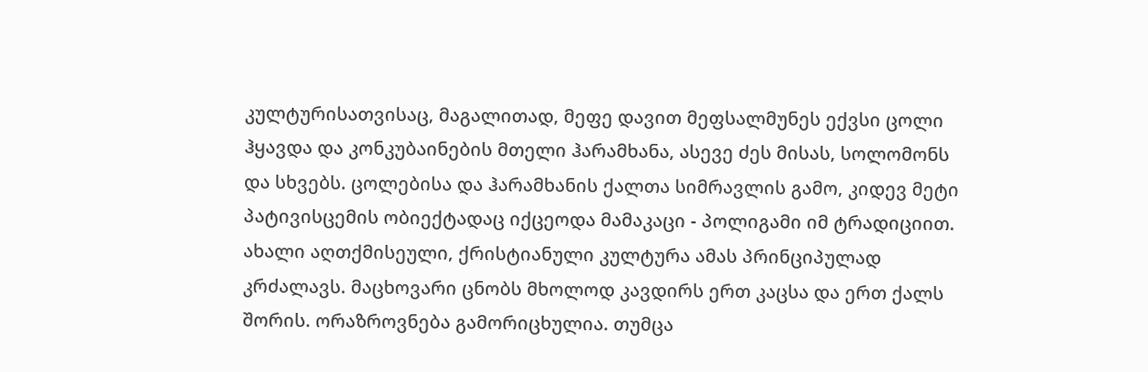კულტურისათვისაც, მაგალითად, მეფე დავით მეფსალმუნეს ექვსი ცოლი ჰყავდა და კონკუბაინების მთელი ჰარამხანა, ასევე ძეს მისას, სოლომონს და სხვებს. ცოლებისა და ჰარამხანის ქალთა სიმრავლის გამო, კიდევ მეტი პატივისცემის ობიექტადაც იქცეოდა მამაკაცი - პოლიგამი იმ ტრადიციით. ახალი აღთქმისეული, ქრისტიანული კულტურა ამას პრინციპულად კრძალავს. მაცხოვარი ცნობს მხოლოდ კავდირს ერთ კაცსა და ერთ ქალს შორის. ორაზროვნება გამორიცხულია. თუმცა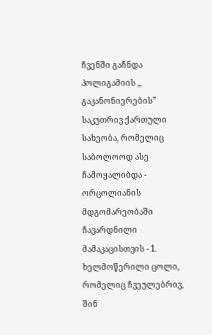ჩვენში გაჩნდა პოლიგამიის ,, გაკანონიერების” საკუთრივ ქართული სახეობა, რომელიც საბოლოოდ ასე ჩამოყალიბდა - ორცოლიანის მდგომარეობაში ჩავარდნილი მამაკაცისთვის - 1. ხელმოწერილი ცოლი, რომელიც ჩვეულებრივ, შინ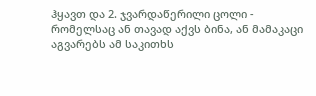ჰყავთ და 2. ჯვარდაწერილი ცოლი - რომელსაც ან თავად აქვს ბინა, ან მამაკაცი აგვარებს ამ საკითხს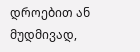დროებით ან მუდმივად,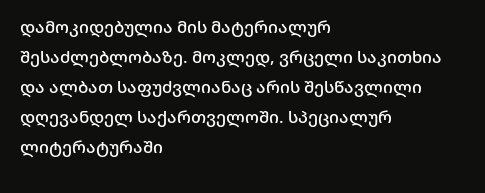დამოკიდებულია მის მატერიალურ შესაძლებლობაზე. მოკლედ, ვრცელი საკითხია და ალბათ საფუძვლიანაც არის შესწავლილი დღევანდელ საქართველოში. სპეციალურ ლიტერატურაში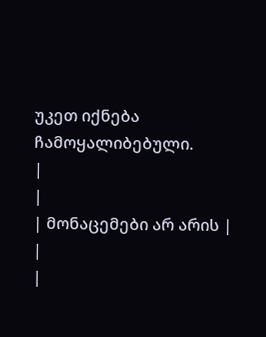უკეთ იქნება ჩამოყალიბებული.
|
|
| მონაცემები არ არის |
|
|